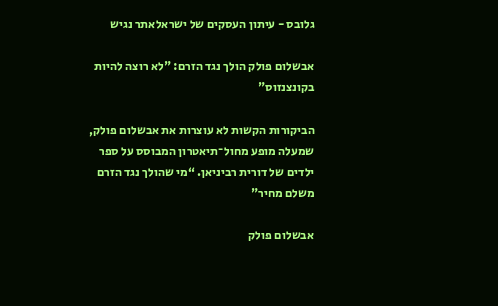גלובס - עיתון העסקים של ישראלאתר נגיש

אבשלום פולק הולך נגד הזרם: "לא רוצה להיות בקונצנזוס"

הביקורות הקשות לא עוצרות את אבשלום פולק, שמעלה מופע מחול־תיאטרון המבוסס על ספר ילדים של דורית רביניאן. “מי שהולך נגד הזרם משלם מחיר"

אבשלום פולק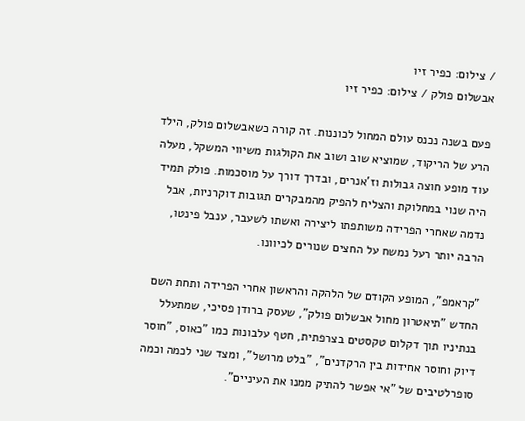/ צילום: כפיר זיו
אבשלום פולק / צילום: כפיר זיו

פעם בשנה נכנס עולם המחול לכוננות. זה קורה כשאבשלום פולק, הילד הרע של הריקוד, שמוציא שוב ושוב את הקולגות משיווי המשקל, מעלה עוד מופע חוצה גבולות וז’אנרים, ובדרך דורך על מוסכמות. פולק תמיד היה שנוי במחלוקת והצליח להפיק מהמבקרים תגובות דוקרניות, אבל נדמה שאחרי הפרידה משותפתו ליצירה ואשתו לשעבר, ענבל פינטו, הרבה יותר רעל נמשח על החצים שנורים לכיוונו.

"קראמפ", המופע הקודם של הלהקה והראשון אחרי הפרידה ותחת השם החדש "תיאטרון מחול אבשלום פולק", שעסק ברודן פסיכי, שמתעלל בנתיניו תוך דקלום טקסטים בצרפתית, חטף עלבונות כמו "כאוס, "חוסר דיוק וחוסר אחידות בין הרקדנים", "בלט מרושל", ומצד שני לכמה וכמה סופרלטיבים של "אי אפשר להתיק ממנו את העיניים".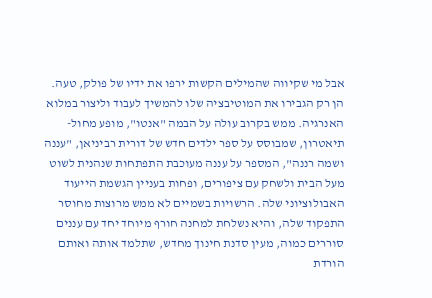אבל מי שקיווה שהמילים הקשות ירפו את ידיו של פולק, טעה. הן רק הגבירו את המוטיבציה שלו להמשיך לעבוד וליצור במלוא האנרגיה. ממש בקרוב עולה על הבמה "אנטו", מופע מחול-תיאטרון, שמבוסס על ספר ילדים חדש של דורית רביניאן, "עננה ושמה רננה", המספר על עננה מעוכבת התפתחות שנהנית לשוט מעל הבית ולשחק עם ציפורים, ופחות בעניין הגשמת הייעוד האבולוציוני שלה. הרשויות בשמיים לא ממש מרוצות מחוסר התפקוד שלה, והיא נשלחת למחנה חורף מיוחד יחד עם עננים סוררים כמוה, מעין סדנת חינוך מחדש, שתלמד אותה ואותם הורדת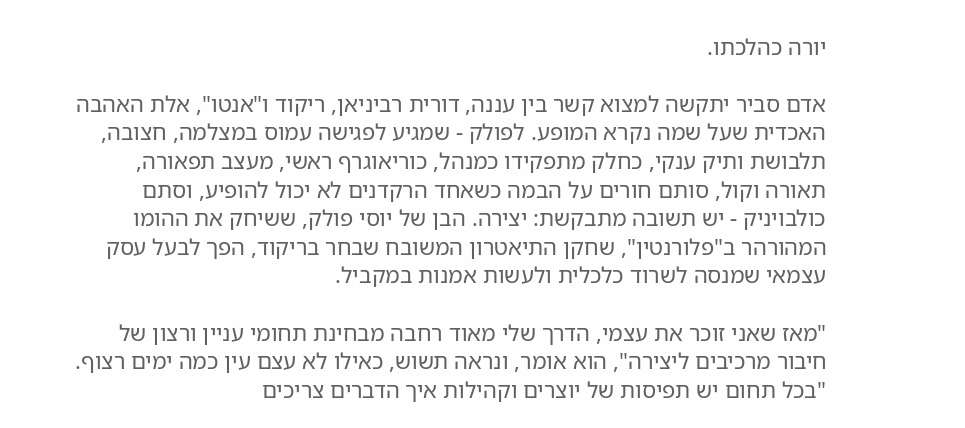יורה כהלכתו.

אדם סביר יתקשה למצוא קשר בין עננה, דורית רביניאן, ריקוד ו"אנטו", אלת האהבה האכדית שעל שמה נקרא המופע. לפולק - שמגיע לפגישה עמוס במצלמה, חצובה, תלבושת ותיק ענקי, כחלק מתפקידו כמנהל, כוריאוגרף ראשי, מעצב תפאורה, תאורה וקול, סותם חורים על הבמה כשאחד הרקדנים לא יכול להופיע, וסתם כולבויניק - יש תשובה מתבקשת: יצירה. הבן של יוסי פולק, ששיחק את ההומו המהורהר ב"פלורנטין", שחקן התיאטרון המשובח שבחר בריקוד, הפך לבעל עסק עצמאי שמנסה לשרוד כלכלית ולעשות אמנות במקביל.

"מאז שאני זוכר את עצמי, הדרך שלי מאוד רחבה מבחינת תחומי עניין ורצון של חיבור מרכיבים ליצירה", הוא אומר, ונראה תשוש, כאילו לא עצם עין כמה ימים רצוף. "בכל תחום יש תפיסות של יוצרים וקהילות איך הדברים צריכים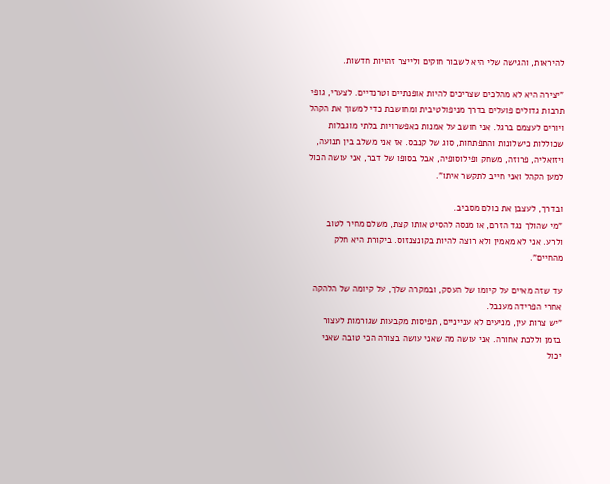להיראות, והגישה שלי היא לשבור חוקים ולייצר זהויות חדשות.

"יצירה היא לא מהלכים שצריכים להיות אופנתיים וטרנדיים. לצערי, גופי תרבות גדולים פועלים בדרך מניפולטיבית ומחושבת כדי למשוך את הקהל ויורים לעצמם ברגל. אני חושב על אמנות כאפשרויות בלתי מוגבלות שכוללות כישלונות והתפתחות, סוג של קנבס. אז אני משלב בין תנועה, ויזואליה, פרוזה, משחק ופילוסופיה, אבל בסופו של דבר, אני עושה הכול למען הקהל ואני חייב לתקשר איתו".

ובדרך, לעצבן את כולם מסביב.
"מי שהולך נגד הזרם, או מנסה להסיט אותו קצת, משלם מחיר לטוב ולרע. אני לא מאמין ולא רוצה להיות בקונצנזוס. ביקורת היא חלק מהחיים".

עד שזה מאיים על קיומו של העסק, ובמקרה שלך, על קיומה של הלהקה אחרי הפרידה מענבל.
"יש צרות עין, מניעים לא ענייניים, תפיסות מקבעות שגורמות לעצור בזמן וללכת אחורה. אני עושה מה שאני עושה בצורה הכי טובה שאני יכול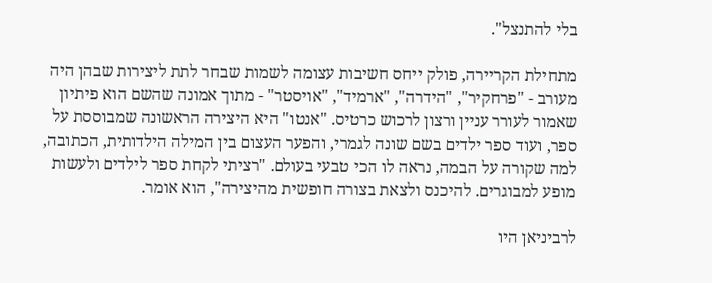בלי להתנצל".

מתחילת הקריירה, פולק ייחס חשיבות עצומה לשמות שבחר לתת ליצירות שבהן היה מעורב - "פרחקיר", "הידרה", "ארמיד", "אויסטר" - מתוך אמונה שהשם הוא פיתיון שאמור לעורר עניין ורצון לרכוש כרטיס. "אנטו" היא היצירה הראשונה שמבוססת על ספר, ועוד ספר ילדים בשם שונה לגמרי, והפער העצום בין המילה הילדותית, הכתובה, למה שקורה על הבמה, נראה לו הכי טבעי בעולם. "רציתי לקחת ספר לילדים ולעשות מופע למבוגרים. להיכנס ולצאת בצורה חופשית מהיצירה", הוא אומר.

לרביניאן היו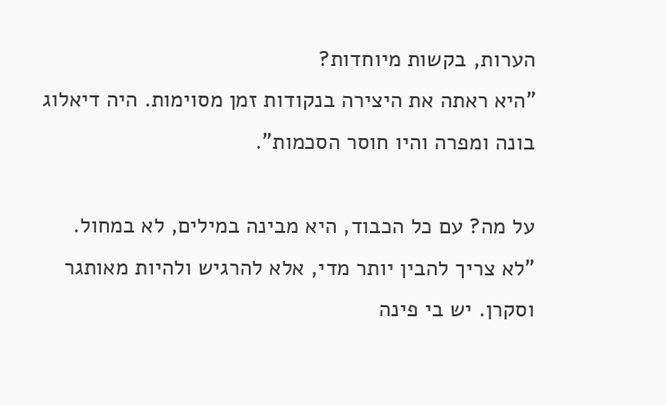הערות, בקשות מיוחדות?
"היא ראתה את היצירה בנקודות זמן מסוימות. היה דיאלוג בונה ומפרה והיו חוסר הסכמות".

על מה? עם כל הכבוד, היא מבינה במילים, לא במחול.
"לא צריך להבין יותר מדי, אלא להרגיש ולהיות מאותגר וסקרן. יש בי פינה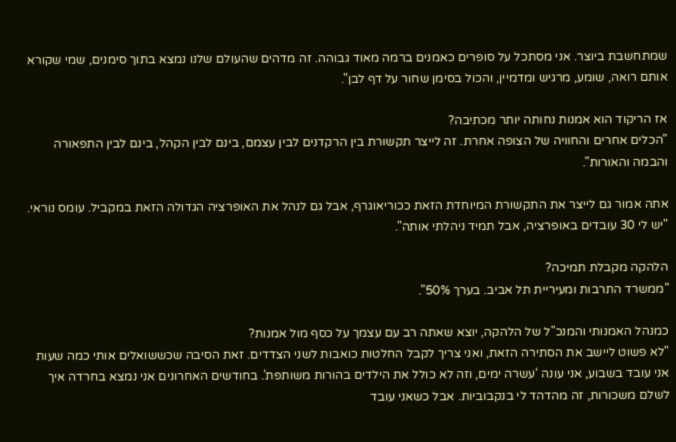שמתחשבת ביוצר. אני מסתכל על סופרים כאמנים ברמה מאוד גבוהה. זה מדהים שהעולם שלנו נמצא בתוך סימנים, שמי שקורא אותם רואה, שומע, מרגיש ומדמיין, והכול בסימן שחור על דף לבן".

אז הריקוד הוא אמנות נחותה יותר מכתיבה?
"הכלים אחרים והחוויה של הצופה אחרת. זה לייצר תקשורת בין הרקדנים לבין עצמם, בינם לבין הקהל, בינם לבין התפאורה והבמה והאורות".

אתה אמור גם לייצר את התקשורת המיוחדת הזאת ככוריאוגרף, אבל גם לנהל את האופרציה הגדולה הזאת במקביל. עומס נוראי.
"יש לי 30 עובדים באופרציה, אבל תמיד ניהלתי אותה".

הלהקה מקבלת תמיכה?
"ממשרד התרבות ומעיריית תל אביב. בערך 50%".

כמנהל האמנותי והמנכ"ל של הלהקה, יוצא שאתה רב עם עצמך על כסף מול אמנות?
"לא פשוט ליישב את הסתירה הזאת, ואני צריך לקבל החלטות כואבות לשני הצדדים. זאת הסיבה שכששואלים אותי כמה שעות אני עובד בשבוע, אני עונה ‘עשרה ימים, וזה לא כולל את הילדים בהורות משותפת’. בחודשים האחרונים אני נמצא בחרדה איך לשלם משכורות, זה מהדהד לי בנקבוביות. אבל כשאני עובד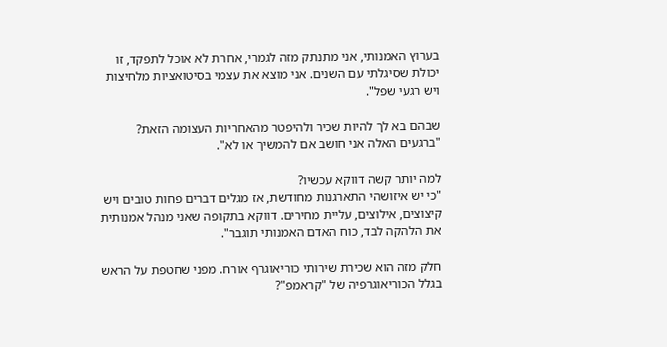בערוץ האמנותי, אני מתנתק מזה לגמרי, אחרת לא אוכל לתפקד, זו יכולת שסיגלתי עם השנים. אני מוצא את עצמי בסיטואציות מלחיצות ויש רגעי שפל".

שבהם בא לך להיות שכיר ולהיפטר מהאחריות העצומה הזאת?
"ברגעים האלה אני חושב אם להמשיך או לא".

למה יותר קשה דווקא עכשיו?
"כי יש איזושהי התארגנות מחודשת, אז מגלים דברים פחות טובים ויש קיצוצים, אילוצים, עליית מחירים. דווקא בתקופה שאני מנהל אמנותית את הלהקה לבד, כוח האדם האמנותי תוגבר".

חלק מזה הוא שכירת שירותי כוריאוגרף אורח. מפני שחטפת על הראש בגלל הכוריאוגרפיה של "קראמפ"?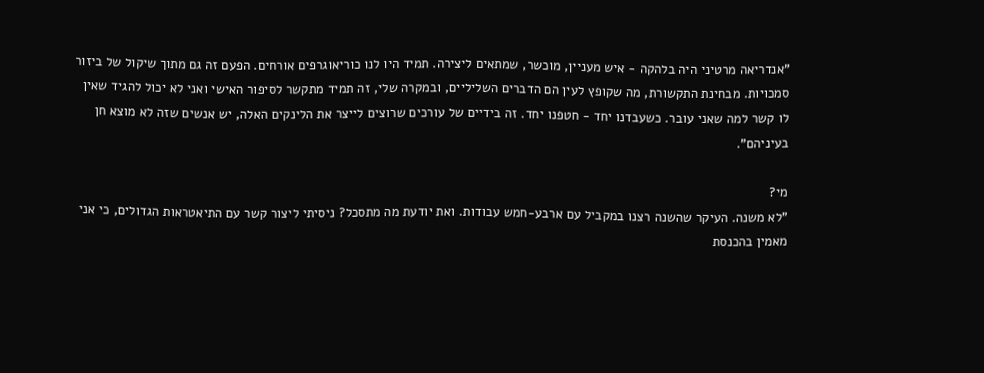"אנדריאה מרטיני היה בלהקה - איש מעניין, מוכשר, שמתאים ליצירה. תמיד היו לנו כוריאוגרפים אורחים. הפעם זה גם מתוך שיקול של ביזור סמכויות. מבחינת התקשורת, מה שקופץ לעין הם הדברים השליליים, ובמקרה שלי, זה תמיד מתקשר לסיפור האישי ואני לא יכול להגיד שאין לו קשר למה שאני עובר. כשעבדנו יחד - חטפנו יחד. זה בידיים של עורכים שרוצים לייצר את הלינקים האלה, יש אנשים שזה לא מוצא חן בעיניהם".

מי?
"לא משנה. העיקר שהשנה רצנו במקביל עם ארבע-חמש עבודות. ואת יודעת מה מתסכל? ניסיתי ליצור קשר עם התיאטראות הגדולים, כי אני מאמין בהכנסת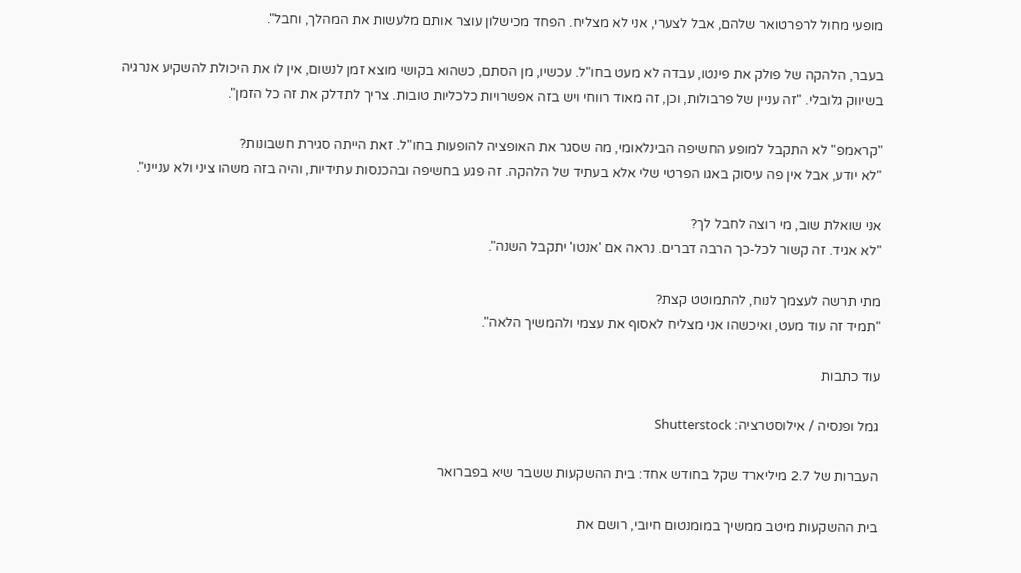מופעי מחול לרפרטואר שלהם, אבל לצערי, אני לא מצליח. הפחד מכישלון עוצר אותם מלעשות את המהלך, וחבל".

בעבר, הלהקה של פולק את פינטו, עבדה לא מעט בחו"ל. עכשיו, מן הסתם, כשהוא בקושי מוצא זמן לנשום, אין לו את היכולת להשקיע אנרגיה בשיווק גלובלי. "זה עניין של פרבולות, וכן, זה מאוד רווחי ויש בזה אפשרויות כלכליות טובות. צריך לתדלק את זה כל הזמן".

"קראמפ" לא התקבל למופע החשיפה הבינלאומי, מה שסגר את האופציה להופעות בחו"ל. זאת הייתה סגירת חשבונות?
"לא יודע, אבל אין פה עיסוק באגו הפרטי שלי אלא בעתיד של הלהקה. זה פגע בחשיפה ובהכנסות עתידיות, והיה בזה משהו ציני ולא ענייני".

אני שואלת שוב, מי רוצה לחבל לך?
"לא אגיד. זה קשור לכל-כך הרבה דברים. נראה אם 'אנטו' יתקבל השנה".

מתי תרשה לעצמך לנוח, להתמוטט קצת?
"תמיד זה עוד מעט, ואיכשהו אני מצליח לאסוף את עצמי ולהמשיך הלאה".

עוד כתבות

גמל ופנסיה / אילוסטרציה: Shutterstock

העברות של 2.7 מיליארד שקל בחודש אחד: בית ההשקעות ששבר שיא בפברואר

בית ההשקעות מיטב ממשיך במומנטום חיובי, רושם את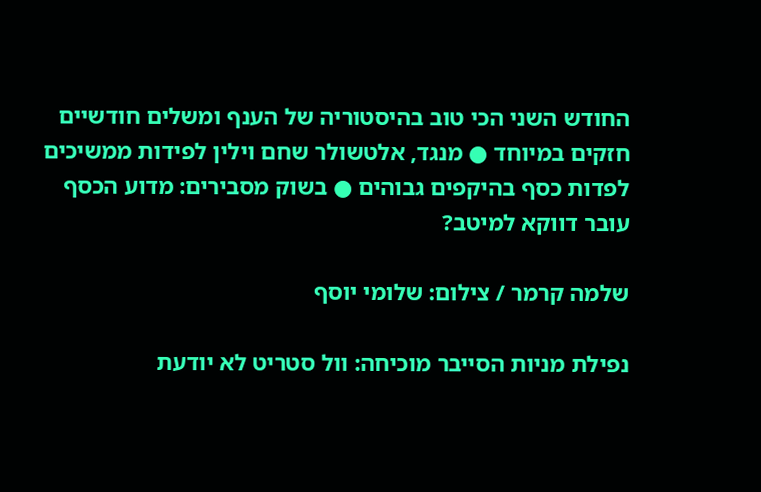החודש השני הכי טוב בהיסטוריה של הענף ומשלים חודשיים חזקים במיוחד ● מנגד, אלטשולר שחם וילין לפידות ממשיכים לפדות כסף בהיקפים גבוהים ● בשוק מסבירים: מדוע הכסף עובר דווקא למיטב?

שלמה קרמר / צילום: שלומי יוסף

נפילת מניות הסייבר מוכיחה: וול סטריט לא יודעת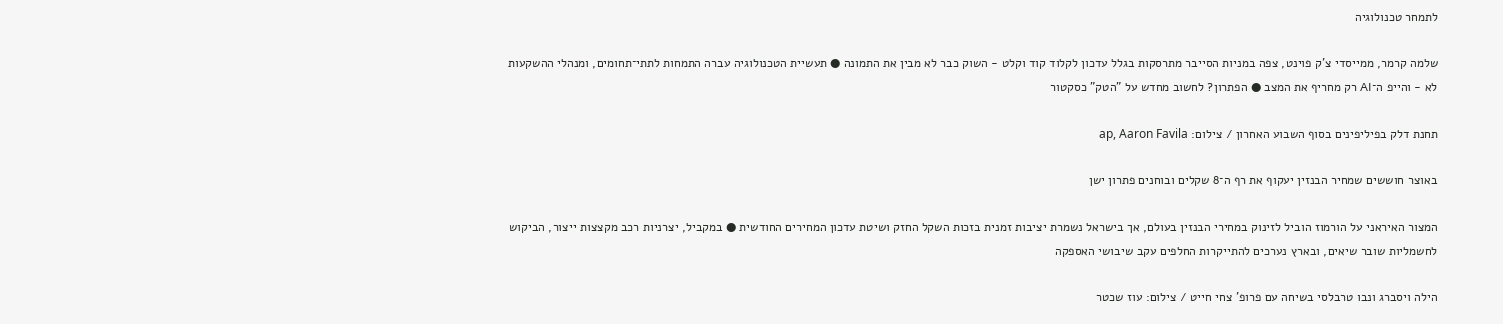לתמחר טכנולוגיה

שלמה קרמר, ממייסדי צ'ק פוינט, צפה במניות הסייבר מתרסקות בגלל עדכון לקלוד קוד וקלט - השוק כבר לא מבין את התמונה ● תעשיית הטכנולוגיה עברה התמחות לתתי־תחומים, ומנהלי ההשקעות לא - והייפ ה־AI רק מחריף את המצב ● הפתרון? לחשוב מחדש על "הטק" כסקטור

תחנת דלק בפיליפינים בסוף השבוע האחרון / צילום: ap, Aaron Favila

באוצר חוששים שמחיר הבנזין יעקוף את רף ה־8 שקלים ובוחנים פתרון ישן

המצור האיראני על הורמוז הוביל לזינוק במחירי הבנזין בעולם, אך בישראל נשמרת יציבות זמנית בזכות השקל החזק ושיטת עדכון המחירים החודשית ● במקביל, יצרניות רכב מקצצות ייצור, הביקוש לחשמליות שובר שיאים, ובארץ נערכים להתייקרות החלפים עקב שיבושי האספקה

הילה ויסברג ונבו טרבלסי בשיחה עם פרופ' צחי חייט / צילום: עוז שכטר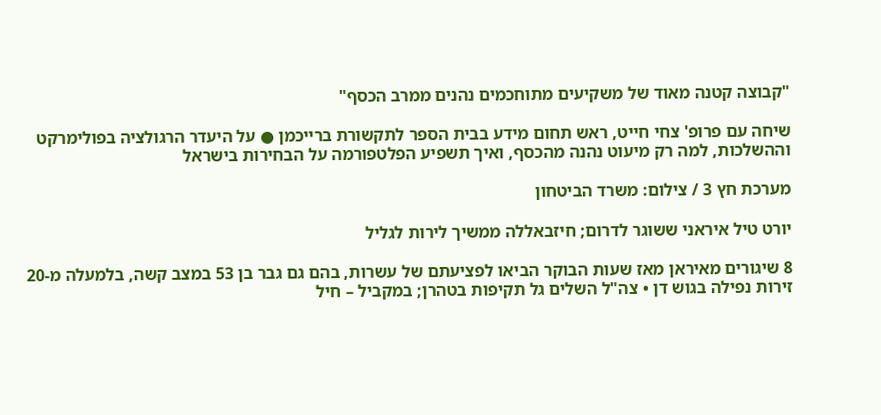"קבוצה קטנה מאוד של משקיעים מתוחכמים נהנים ממרב הכסף"

שיחה עם פרופ' צחי חייט, ראש תחום מידע בבית הספר לתקשורת ברייכמן ● על היעדר הרגולציה בפולימרקט וההשלכות, למה רק מיעוט נהנה מהכסף, ואיך תשפיע הפלטפורמה על הבחירות בישראל

מערכת חץ 3 / צילום: משרד הביטחון

יורט טיל איראני ששוגר לדרום; חיזבאללה ממשיך לירות לגליל

8 שיגורים מאיראן מאז שעות הבוקר הביאו לפציעתם של עשרות, בהם גם גבר בן 53 במצב קשה, בלמעלה מ-20 זירות נפילה בגוש דן • צה"ל השלים גל תקיפות בטהרן; במקביל – חיל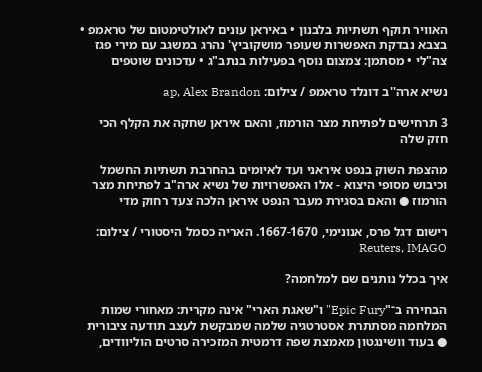האוויר תוקף תשתיות בלבנון • באיראן עונים לאולטימטום של טראמפ • בצבא נבדקת האפשרות שעופר מושקוביץ' נהרג במשגב עם מירי פגז צה"לי • מסתמן: צמצום נוסף בפעילות בנתב"ג • עדכונים שוטפים

נשיא ארה''ב דונלד טראמפ / צילום: ap, Alex Brandon

3 תרחישים לפתיחת מצר הורמוז, והאם איראן שחקה את הקלף הכי חזק שלה

מהצפת השוק בנפט איראני ועד לאיומים בהחרבת תשתיות החשמל וכיבוש מסופי היצוא - אלו האפשרויות של נשיא ארה"ב לפתיחת מצר הורמוז ● והאם בסגירת מעבר הנפט איראן הלכה צעד רחוק מדי

רישום דגל פרס, אנונימי, 1667-1670. האריה כסמל היסטורי / צילום: Reuters, IMAGO

איך בכלל נותנים שם למלחמה?

הבחירה ב־"Epic Fury" ו"שאגת הארי" אינה מקרית: מאחורי שמות המלחמה מסתתרת אסטרטגיה שלמה שמבקשת לעצב תודעה ציבורית ● בעוד וושינגטון מאמצת שפה דרמטית המזכירה סרטים הוליוודים,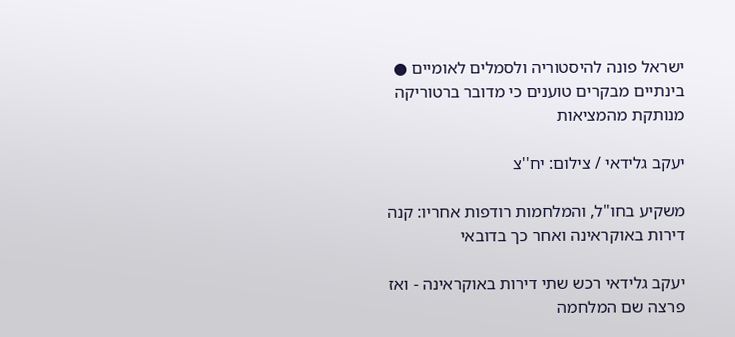ישראל פונה להיסטוריה ולסמלים לאומיים ● בינתיים מבקרים טוענים כי מדובר ברטוריקה מנותקת מהמציאות

יעקב גלידאי / צילום: יח''צ

משקיע בחו"ל, והמלחמות רודפות אחריו: קנה דירות באוקראינה ואחר כך בדובאי

יעקב גלידאי רכש שתי דירות באוקראינה - ואז פרצה שם המלחמה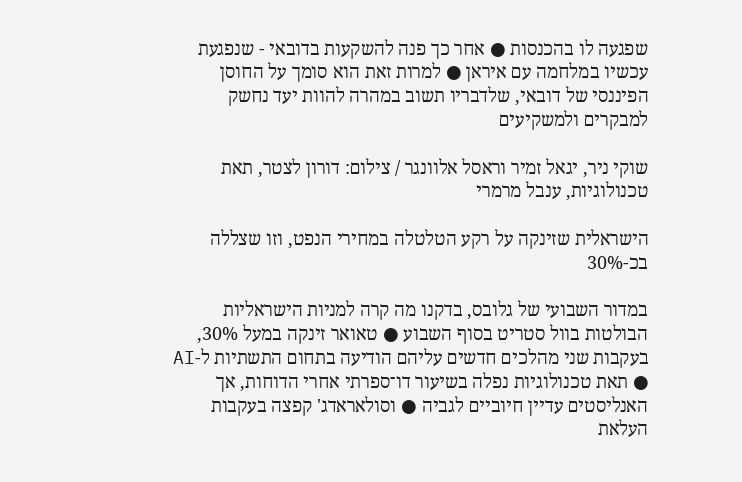שפגעה לו בהכנסות ● אחר כך פנה להשקעות בדובאי - שנפגעת עכשיו במלחמה עם איראן ● למרות זאת הוא סומך על החוסן הפיננסי של דובאי, שלדבריו תשוב במהרה להוות יעד נחשק למבקרים ולמשקיעים

שוקי ניר, יגאל זמיר וראסל אלוונגר / צילום: דורון לצטר, תאת טכנולוגיות, ענבל מרמרי

הישראלית שזינקה על רקע הטלטלה במחירי הנפט, וזו שצללה בכ-30%

במדור השבועי של גלובס, בדקנו מה קרה למניות הישראליות הבולטות בוול סטריט בסוף השבוע ● טאואר זינקה במעל 30%, בעקבות שני מהלכים חדשים עליהם הודיעה בתחום התשתיות ל-AI ● תאת טכנולוגיות נפלה בשיעור דו־ספרתי אחרי הדוחות, אך האנליסטים עדיין חיוביים לגביה ● וסולאראדג' קפצה בעקבות העלאת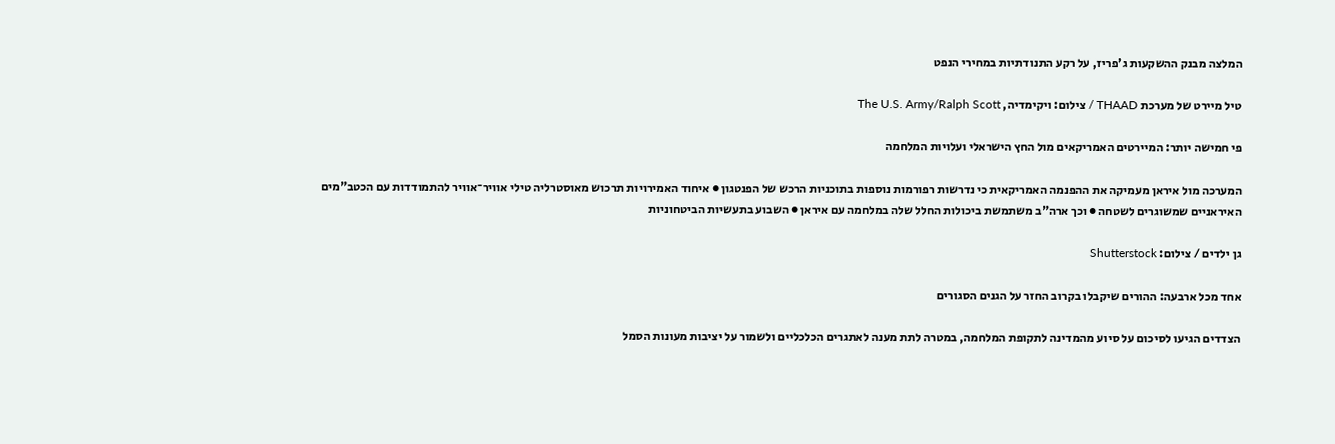המלצה מבנק ההשקעות ג'פריז, על רקע התנודתיות במחירי הנפט

טיל מיירט של מערכת THAAD / צילום: ויקימדיה, The U.S. Army/Ralph Scott

פי חמישה יותר: המיירטים האמריקאים מול החץ הישראלי ועלויות המלחמה

המערכה מול איראן מעמיקה את ההפנמה האמריקאית כי נדרשות רפורמות נוספות בתוכניות הרכש של הפנטגון ● איחוד האמירויות תרכוש מאוסטרליה טילי אוויר־אוויר להתמודדות עם הכטב"מים האיראניים שמשוגרים לשטחה ● וכך ארה"ב משתמשת ביכולות החלל שלה במלחמה עם איראן ● השבוע בתעשיות הביטחוניות

גן ילדים / צילום: Shutterstock

אחד מכל ארבעה: ההורים שיקבלו בקרוב החזר על הגנים הסגורים

הצדדים הגיעו לסיכום על סיוע מהמדינה לתקופת המלחמה, במטרה לתת מענה לאתגרים הכלכליים ולשמור על יציבות מעונות הסמל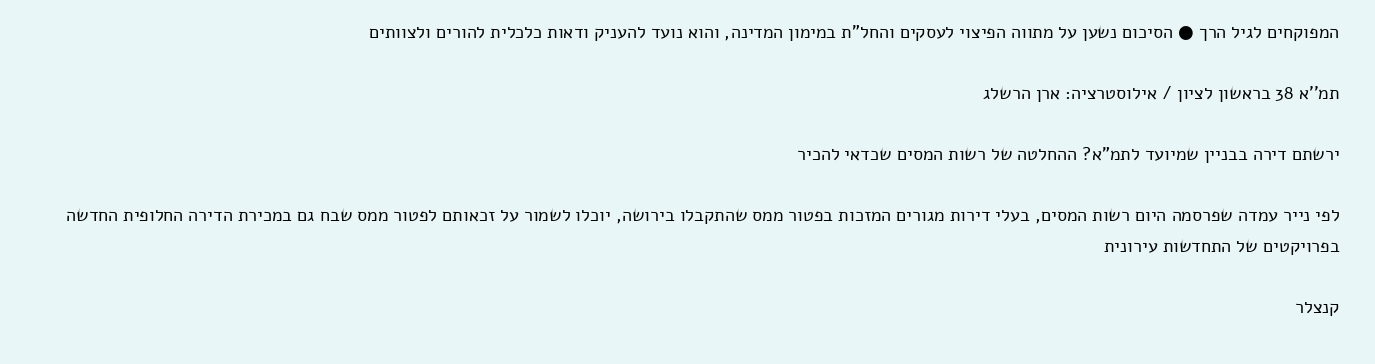המפוקחים לגיל הרך ● הסיכום נשען על מתווה הפיצוי לעסקים והחל"ת במימון המדינה, והוא נועד להעניק ודאות כלכלית להורים ולצוותים

תמ''א 38 בראשון לציון / אילוסטרציה: ארן הרשלג

ירשתם דירה בבניין שמיועד לתמ"א? ההחלטה של רשות המסים שכדאי להכיר

לפי נייר עמדה שפרסמה היום רשות המסים, בעלי דירות מגורים המזכות בפטור ממס שהתקבלו בירושה, יוכלו לשמור על זכאותם לפטור ממס שבח גם במכירת הדירה החלופית החדשה בפרויקטים של התחדשות עירונית

קנצלר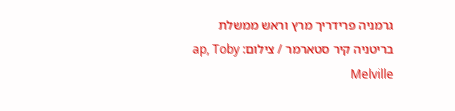גרמניה פרידריך מרץ וראש ממשלת בריטניה קיר סטארמר / צילום: ap, Toby Melville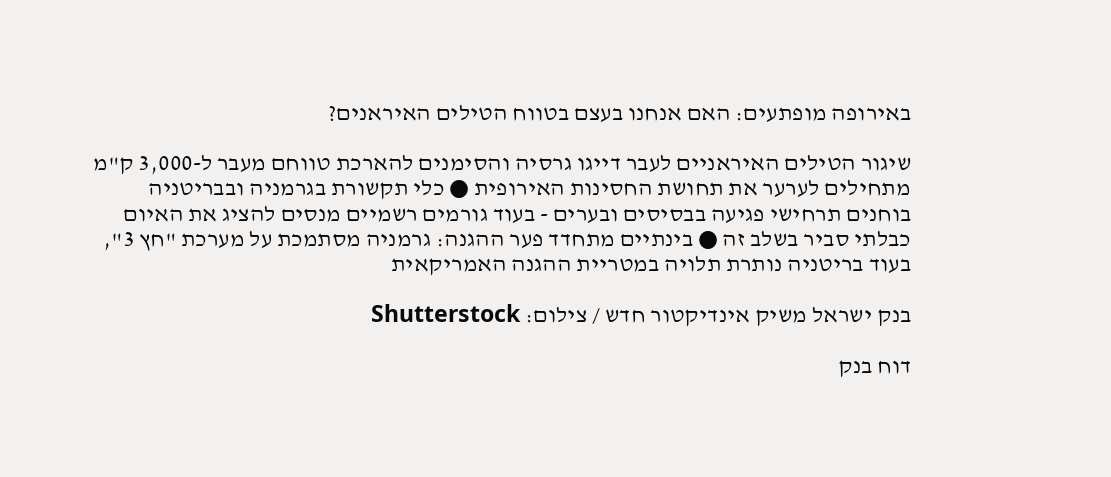באירופה מופתעים: האם אנחנו בעצם בטווח הטילים האיראנים?

שיגור הטילים האיראניים לעבר דייגו גרסיה והסימנים להארכת טווחם מעבר ל-3,000 ק"מ מתחילים לערער את תחושת החסינות האירופית ● כלי תקשורת בגרמניה ובבריטניה בוחנים תרחישי פגיעה בבסיסים ובערים - בעוד גורמים רשמיים מנסים להציג את האיום כבלתי סביר בשלב זה ● בינתיים מתחדד פער ההגנה: גרמניה מסתמכת על מערכת "חץ 3", בעוד בריטניה נותרת תלויה במטריית ההגנה האמריקאית

בנק ישראל משיק אינדיקטור חדש / צילום: Shutterstock

דוח בנק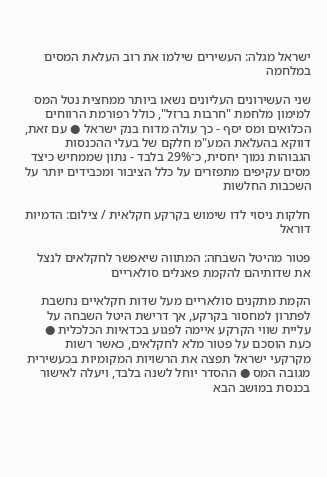ישראל מגלה: העשירים שילמו את רוב העלאת המסים במלחמה

שני העשירונים העליונים נשאו ביותר ממחצית נטל המס למימון מלחמת "חרבות ברזל", כולל רפורמת הרווחים הכלואים ומס יסף - כך עולה מדוח בנק ישראל ● עם זאת, דווקא בהעלאת המע"מ חלקם של בעלי ההכנסות הגבוהות נמוך יחסית, כ־29% בלבד - נתון שממחיש כיצד מסים עקיפים מתפזרים על כלל הציבור ומכבידים יותר על השכבות החלשות

חלקות ניסוי לדו שימוש בקרקע חקלאית / צילום: הדמיות דוראל

פטור מהיטל השבחה: המתווה שיאפשר לחקלאים לנצל את שדותיהם להקמת פאנלים סולאריים

הקמת מתקנים סולאריים מעל שדות חקלאיים נחשבת לפתרון למחסור בקרקע, אך דרישת היטל השבחה על עליית שווי הקרקע איימה לפגוע בכדאיות הכלכלית ● כעת הוסכם על פטור מלא לחקלאים, כאשר רשות מקרקעי ישראל תפצה את הרשויות המקומיות בכעשירית מגובה המס ● ההסדר יוחל לשנה בלבד, ויעלה לאישור בכנסת במושב הבא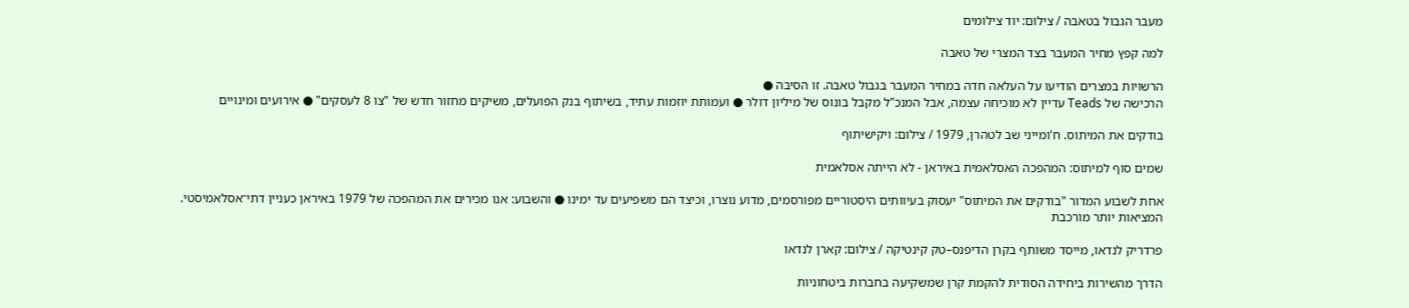מעבר הגבול בטאבה / צילום: יוד צילומים

למה קפץ מחיר המעבר בצד המצרי של טאבה

הרשויות במצרים הודיעו על העלאה חדה במחיר המעבר בגבול טאבה. זו הסיבה ●
הרכישה של Teads עדיין לא מוכיחה עצמה, אבל המנכ"ל מקבל בונוס של מיליון דולר ● ועמותת יוזמות עתיד, בשיתוף בנק הפועלים, משיקים מחזור חדש של "צו 8 לעסקים" ● אירועים ומינויים

בודקים את המיתוס. ח'ומייני שב לטהרן, 1979 / צילום: ויקישיתוף

שמים סוף למיתוס: המהפכה האסלאמית באיראן - לא הייתה אסלאמית

אחת לשבוע המדור "בודקים את המיתוס" יעסוק בעיוותים היסטוריים מפורסמים, מדוע נוצרו, וכיצד הם משפיעים עד ימינו ● והשבוע: אנו מכירים את המהפכה של 1979 באיראן כעניין דתי־אסלאמיסטי. המציאות יותר מורכבת

פרדריק לנדאו, מייסד משותף בקרן הדיפנס–טק קינטיקה / צילום: קארן לנדאו

הדרך מהשירות ביחידה הסודית להקמת קרן שמשקיעה בחברות ביטחוניות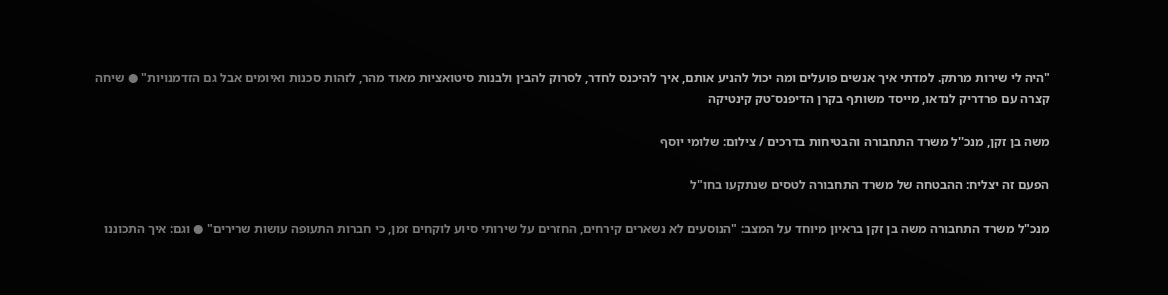"היה לי שירות מרתק. למדתי איך אנשים פועלים ומה יכול להניע אותם, איך להיכנס לחדר, לסרוק להבין ולבנות סיטואציות מאוד מהר, לזהות סכנות ואיומים אבל גם הזדמנויות" ● שיחה קצרה עם פרדריק לנדאו, מייסד משותף בקרן הדיפנס־טק קינטיקה

משה בן זקן, מנכ''ל משרד התחבורה והבטיחות בדרכים / צילום: שלומי יוסף

הפעם זה יצליח: ההבטחה של משרד התחבורה לטסים שנתקעו בחו"ל

מנכ"ל משרד התחבורה משה בן זקן בראיון מיוחד על המצב: "הנוסעים לא נשארים קירחים, החזרים על שירותי סיוע לוקחים זמן, כי חברות התעופה עושות שרירים" ● וגם: איך התכוננו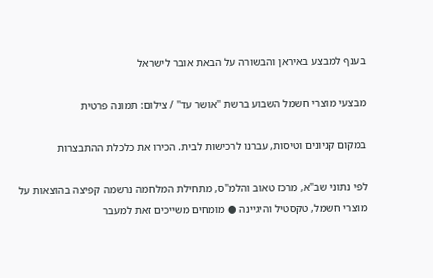בענף למבצע באיראן והבשורה על הבאת אובר לישראל

מבצעי מוצרי חשמל השבוע ברשת ''אושר עד'' / צילום: תמונה פרטית

במקום קניונים וטיסות, עברנו לרכישות לבית. הכירו את כלכלת ההתבצרות

לפי נתוני שב"א, מרכז טאוב והלמ"ס, מתחילת המלחמה נרשמה קפיצה בהוצאות על מוצרי חשמל, טקסטיל והיגיינה ● מומחים משייכים זאת למעבר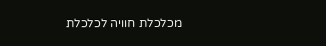מכלכלת חוויה לכלכלת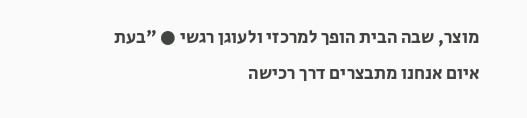מוצר, שבה הבית הופך למרכזי ולעוגן רגשי ● "בעת איום אנחנו מתבצרים דרך רכישה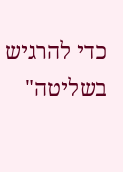כדי להרגיש בשליטה"